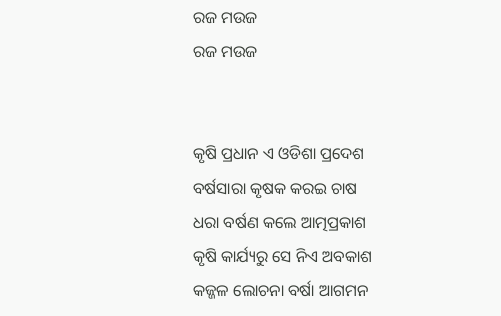ରଜ ମଉଜ
ରଜ ମଉଜ


କୃଷି ପ୍ରଧାନ ଏ ଓଡିଶା ପ୍ରଦେଶ
ବର୍ଷସାରା କୃଷକ କରଇ ଚାଷ
ଧରା ବର୍ଷଣ କଲେ ଆତ୍ମପ୍ରକାଶ
କୃଷି କାର୍ଯ୍ୟରୁ ସେ ନିଏ ଅବକାଶ
କଜ୍ଜଳ ଲୋଚନା ବର୍ଷା ଆଗମନ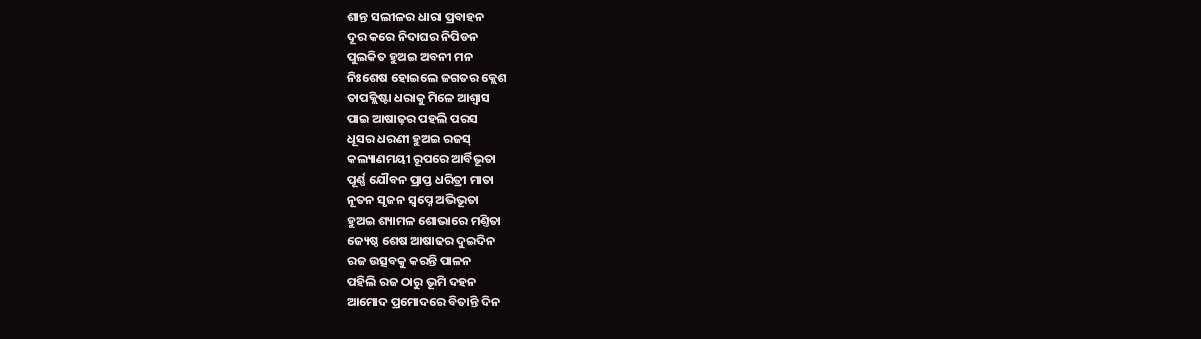ଶାନ୍ତ ସଲୀଳର ଧାରା ପ୍ରବାହନ
ଦୂର କରେ ନିଦାଘର ନିପିଡନ
ପୁଲକିତ ହୁଅଇ ଅବନୀ ମନ
ନିଃଶେଷ ହୋଇଲେ ଜଗତର କ୍ଲେଶ
ତାପକ୍ଲିଷ୍ଟା ଧରାକୁ ମିଳେ ଆଶ୍ବାସ
ପାଇ ଆଷାଢ଼ର ପହଲି ପରସ
ଧୂସର ଧରଣୀ ହୁଅଇ ରଜସ୍
କଲ୍ୟାଣମୟୀ ରୂପରେ ଆର୍ବିଭୂତା
ପୂର୍ଣ୍ଣ ଯୌବନ ପ୍ରାପ୍ତ ଧରିତ୍ରୀ ମାତା
ନୂତନ ସୃଜନ ସ୍ବପ୍ନେ ଅଭିଭୂତା
ହୁଅଇ ଶ୍ୟାମଳ ଶୋଭାରେ ମଣ୍ତିତା
ଜ୍ୟେଷ୍ଠ ଶେଷ ଆଷାଢର ଦୁଇଦିନ
ରଜ ଉତ୍ସବକୁ କରନ୍ତି ପାଳନ
ପହିଲି ରଜ ଠାରୁ ଭୂମି ଦହନ
ଆମୋଦ ପ୍ରମୋଦରେ ବିତାନ୍ତି ଦିନ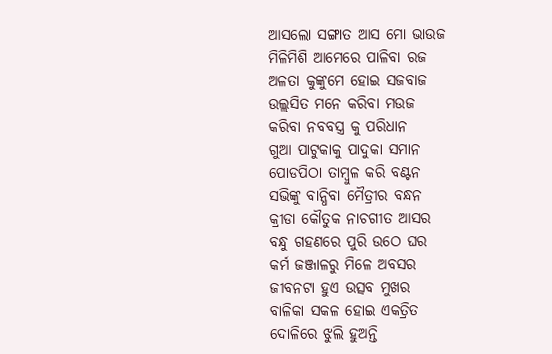ଆସଲୋ ସଙ୍ଗାତ ଆସ ମୋ ଭାଉଜ
ମିଳିମିଶି ଆମେରେ ପାଳିବା ରଜ
ଅଳତା କୁଙ୍କୁମେ ହୋଇ ସଜବାଜ
ଉଲ୍ଲସିତ ମନେ କରିବା ମଉଜ
କରିବା ନବବସ୍ତ୍ର କୁ ପରିଧାନ
ଗୁଆ ପାଟୁକାକୁ ପାଦୁକା ସମାନ
ପୋଡପିଠା ତାମ୍ବୁଳ କରି ବଣ୍ଟନ
ସଭିଙ୍କୁ ବାନ୍ଧିବା ମୈତ୍ରୀର ବନ୍ଧନ
କ୍ରୀଡା କୌତୁକ ନାଚଗୀତ ଆସର
ବନ୍ଧୁ ଗହଣରେ ପୁରି ଉଠେ ଘର
କର୍ମ ଜଞ୍ଜାଳରୁ ମିଳେ ଅବସର
ଜୀବନଟା ହୁଏ ଉତ୍ସବ ମୁଖର
ବାଳିକା ସକଳ ହୋଇ ଏକତ୍ରିତ
ଦୋଳିରେ ଝୁଲି ହୁଅନ୍ତି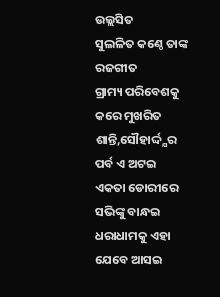ଉଲ୍ଲସିତ
ସୁଲଳିତ କଣ୍ଠେ ତାଙ୍କ ରଜଗୀତ
ଗ୍ରାମ୍ୟ ପରିବେଶକୁ କରେ ମୁଖରିତ
ଶାନ୍ତି,ସୌହାର୍ଦ୍ଦ୍ଯର ପର୍ବ ଏ ଅଟଇ
ଏକତା ଡୋରୀରେ ସଭିଙ୍କୁ ବାନ୍ଧଇ
ଧରାଧାମକୁ ଏହା ଯେବେ ଆସଇ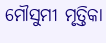ମୌସୁମୀ ମୃତ୍ତିକା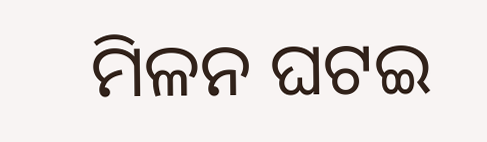ମିଳନ ଘଟଇ